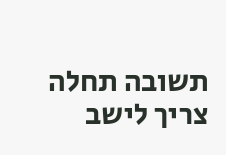תשובה תחלה צריך לישב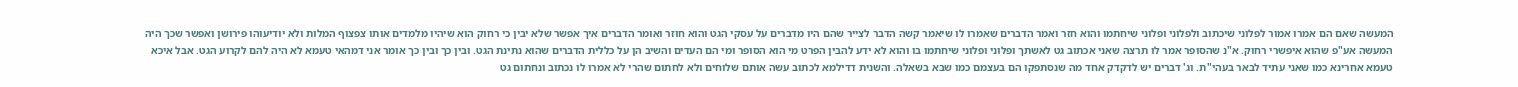המעשה שאם הם אמרו אמור לפלוני שיכתוב ולפלוני ופלוני שיחתמו והוא חזר ואמר הדברים שאמרו לו שיאמר קשה הדבר לצייר שהם היו מדברים על עסקי הגט והוא חוזר ואומר הדברים איך אפשר שלא יבין כי רחוק הוא שיהיו מלמדים אותו צפצוף המלות ולא יודיעוהו פירושן ואפשר שכך היה המעשה אע"פ שהוא איפשרי רחוק. א"נ שהסופר אמר לו תרצה שאני אכתוב גט לאשתך ופלוני ופלוני שיחתמו בו והוא לא ידע להבין הפרט מי הוא הסופר ומי הם העדים והשיב הן על כללית הדברים שהוא נתינת הגט. ובין כך ובין כך אומר אני דמהאי טעמא לא היה להם לקרוע הגט. אבל איכא טעמא אחרינא כמו שאני עתיד לבאר בעהי"ת. וג' דברים יש לדקדק אחד מה שנסתפקו הם בעצמם כמו שבא בשאלה. והשנית דדילמא לכתוב עשה אותם שלוחים ולא לחתום שהרי לא אמרו לו נכתוב ונחתום גט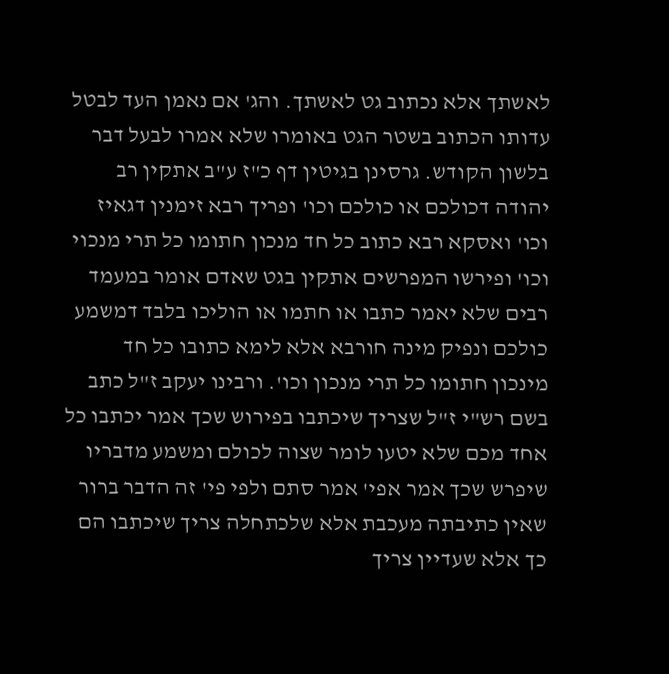לאשתך אלא נכתוב גט לאשתך. והג' אם נאמן העד לבטל עדותו הכתוב בשטר הגט באומרו שלא אמרו לבעל דבר בלשון הקודש. גרסינן בגיטין דף כ"ז ע"ב אתקין רב יהודה דכולכם או כולכם וכו' ופריך רבא זימנין דגאיז וכו' ואסקא רבא כתוב כל חד מנכון חתומו כל תרי מנכוי וכו' ופירשו המפרשים אתקין בגט שאדם אומר במעמד רבים שלא יאמר כתבו או חתמו או הוליכו בלבד דמשמע כולכם ונפיק מינה חורבא אלא לימא כתובו כל חד מינכון חתומו כל תרי מנכון וכו'. ורבינו יעקב ז"ל כתב בשם רש"י ז"ל שצריך שיכתבו בפירוש שכך אמר יכתבו כל אחד מכם שלא יטעו לומר שצוה לכולם ומשמע מדבריו שיפרש שכך אמר אפי' אמר סתם ולפי פי' זה הדבר ברור שאין כתיבתה מעכבת אלא שלכתחלה צריך שיכתבו הם כך אלא שעדיין צריך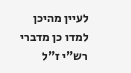לעיין מהיכן למדו כן מדברי רש"י ז"ל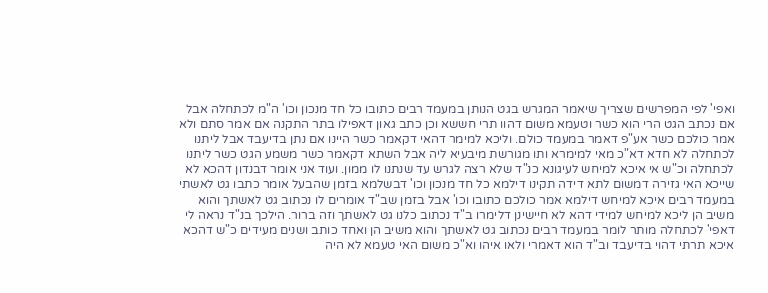ואפי' לפי המפרשים שצריך שיאמר המגרש בגט הנותן במעמד רבים כתובו כל חד מנכון וכו' ה"מ לכתחלה אבל אם נכתב הגט הרי הוא כשר וטעמא משום דהוו תרי חששא וכן כתב גאון דאפילו בתר התקנה אם אמר סתם ולא אמר כולכם כשר אע"פ דאמר במעמד כולם. וליכא למימר דהאי דקאמר כשר היינו אם נתן בדיעבד אבל ליתנו לכתחלה לא חדא דא"כ מאי למימרא ותו מגורשת מיבעיא ליה אבל השתא דקאמר כשר משמע הגט כשר ליתנו לכתחלה וכ"ש אי איכא למיחש לעיגונא כנ"ד שלא רצה לגרש עד שנתנו לו ממון. ועוד אני אומר דבנדון דהכא לא שייכא האי גזירה דמשום לתא דידה תקינו דילמא כל חד מנכון וכו' דבשלמא בזמן שהבעל אומר כתבו גט לאשתי במעמד רבים איכא למיחש דילמא אמר כולכם כתובו וכו' אבל בזמן שב"ד אומרים לו נכתוב גט לאשתך והוא משיב הן ליכא למיחש למידי דהא לא חיישינן דלימרו ב"ד נכתוב כלנו גט לאשתך וזה ברור. הילכך בנ"ד נראה לי דאפי' לכתחלה מותר לומר במעמד רבים נכתוב גט לאשתך והוא משיב הן ואחד כותב ושנים מעידים כ"ש דהכא איכא תרתי דהוי בדיעבד וב"ד הוא דאמרי ולאו איהו וא"כ משום האי טעמא לא היה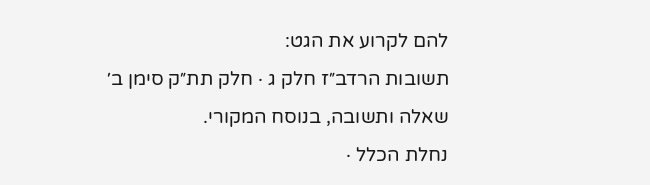להם לקרוע את הגט:
תשובות הרדב״ז חלק ג · חלק תת״ק סימן ב׳
שאלה ותשובה, בנוסח המקורי.
נחלת הכלל ·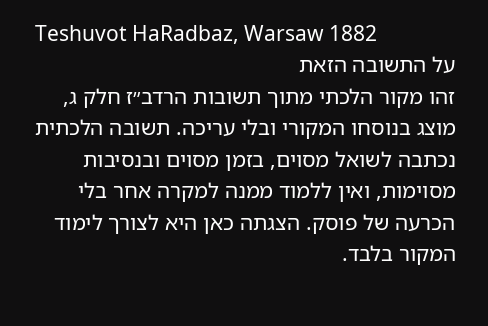Teshuvot HaRadbaz, Warsaw 1882
על התשובה הזאת
זהו מקור הלכתי מתוך תשובות הרדב״ז חלק ג, מוצג בנוסחו המקורי ובלי עריכה. תשובה הלכתית נכתבה לשואל מסוים, בזמן מסוים ובנסיבות מסוימות, ואין ללמוד ממנה למקרה אחר בלי הכרעה של פוסק. הצגתה כאן היא לצורך לימוד המקור בלבד.